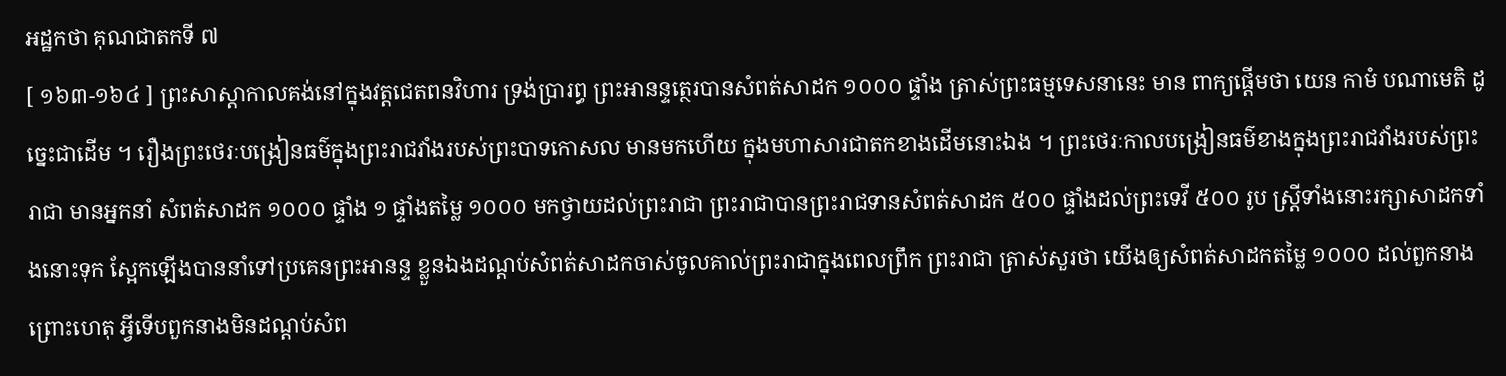អដ្ឋកថា គុណជាតកទី ៧
[ ១៦៣-១៦៤ ] ព្រះសាស្តាកាលគង់នៅក្នុងវត្តជេតពនវិហារ ទ្រង់ប្រារព្ធ ព្រះអានន្ទត្ថេរបានសំពត់សាដក ១០០០ ផ្ទាំង ត្រាស់ព្រះធម្មទេសនានេះ មាន ពាក្យផ្តើមថា យេន កាមំ បណាមេតិ ដូច្នេះជាដើម ។ រឿងព្រះថេរៈបង្រៀនធម៌ក្នុងព្រះរាជវាំងរបស់ព្រះបាទកោសល មានមកហើយ ក្នុងមហាសារជាតកខាងដើមនោះឯង ។ ព្រះថេរៈកាលបង្រៀនធម៌ខាងក្នុងព្រះរាជវាំងរបស់ព្រះរាជា មានអ្នកនាំ សំពត់សាដក ១០០០ ផ្ទាំង ១ ផ្ទាំងតម្លៃ ១០០០ មកថ្វាយដល់ព្រះរាជា ព្រះរាជាបានព្រះរាជទានសំពត់សាដក ៥០០ ផ្ទាំងដល់ព្រះទេវី ៥០០ រូប ស្ត្រីទាំងនោះរក្សាសាដកទាំងនោះទុក ស្អែកឡើងបាននាំទៅប្រគេនព្រះអានន្ទ ខ្លួនឯងដណ្តប់សំពត់សាដកចាស់ចូលគាល់ព្រះរាជាក្នុងពេលព្រឹក ព្រះរាជា ត្រាស់សួរថា យើងឲ្យសំពត់សាដកតម្លៃ ១០០០ ដល់ពួកនាងព្រោះហេតុ អ្វីទើបពួកនាងមិនដណ្តប់សំព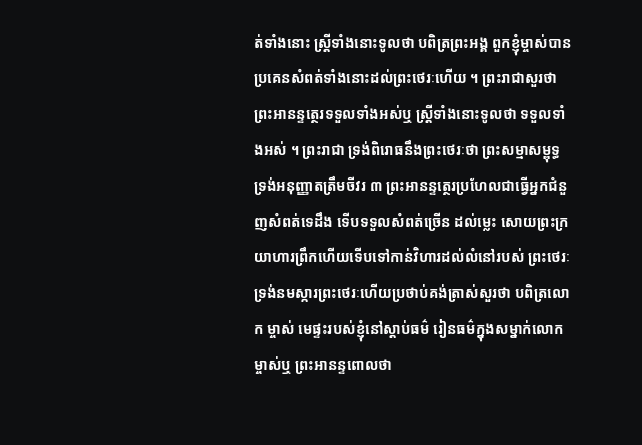ត់ទាំងនោះ ស្ត្រីទាំងនោះទូលថា បពិត្រព្រះអង្គ ពួកខ្ញុំម្ចាស់បានប្រគេនសំពត់ទាំងនោះដល់ព្រះថេរៈហើយ ។ ព្រះរាជាសួរថា ព្រះអានន្ទត្ថេរទទួលទាំងអស់ឬ ស្ត្រីទាំងនោះទូលថា ទទួលទាំងអស់ ។ ព្រះរាជា ទ្រង់ពិរោធនឹងព្រះថេរៈថា ព្រះសម្មាសម្ពុទ្ធទ្រង់អនុញ្ញាតត្រឹមចីវរ ៣ ព្រះអានន្ទត្ថេរប្រហែលជាធ្វើអ្នកជំនួញសំពត់ទេដឹង ទើបទទួលសំពត់ច្រើន ដល់ម្លេះ សោយព្រះក្រយាហារព្រឹកហើយទើបទៅកាន់វិហារដល់លំនៅរបស់ ព្រះថេរៈ ទ្រង់នមស្ការព្រះថេរៈហើយប្រថាប់គង់ត្រាស់សួរថា បពិត្រលោក ម្ចាស់ មេផ្ទះរបស់ខ្ញុំនៅស្តាប់ធម៌ រៀនធម៌ក្នុងសម្នាក់លោកម្ចាស់ឬ ព្រះអានន្ទពោលថា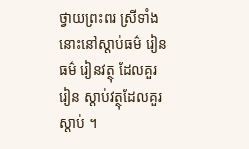ថ្វាយព្រះពរ ស្រីទាំងនោះនៅស្តាប់ធម៌ រៀនធម៌ រៀនវត្ថុ ដែលគួររៀន ស្តាប់វត្ថុដែលគួរស្តាប់ ។